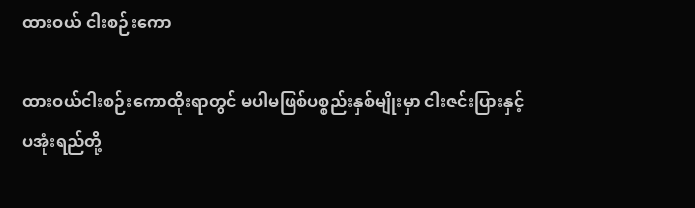ထားဝယ် ငါးစဉ်းကော

ထားဝယ်ငါးစဉ်းကောထိုးရာတွင် မပါမဖြစ်ပစ္စည်းနှစ်မျိုးမှာ ငါးဇင်းပြားနှင့် ပအုံးရည်တို့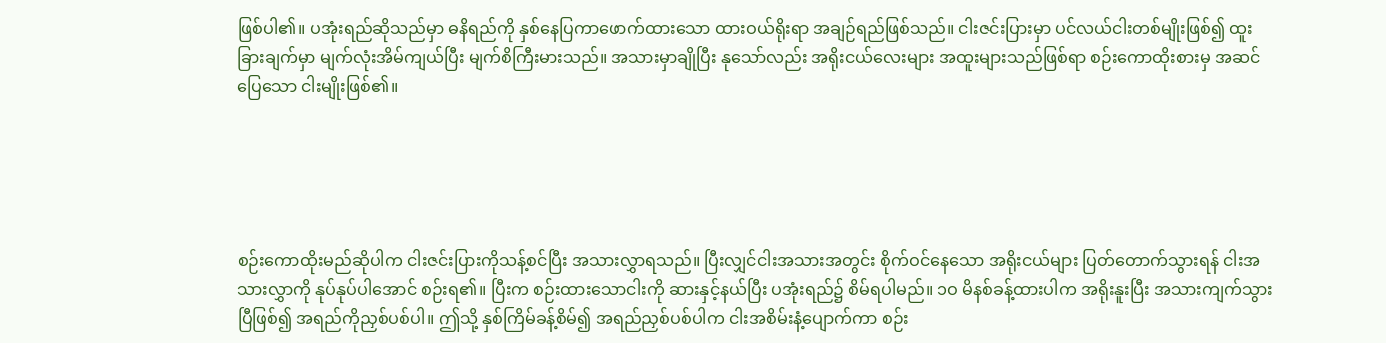ဖြစ်ပါ၏။ ပအုံးရည်ဆိုသည်မှာ ဓနိရည်ကို နှစ်နေပြကာဖောက်ထားသော ထားဝယ်ရိုးရာ အချဉ်ရည်ဖြစ်သည်။ ငါးဇင်းပြားမှာ ပင်လယ်ငါးတစ်မျိုးဖြစ်၍ ထူးခြားချက်မှာ မျက်လုံးအိမ်ကျယ်ပြီး မျက်စိကြီးမားသည်။ အသားမှာချိုပြီး နုသော်လည်း အရိုးငယ်လေးများ အထူးများသည်ဖြစ်ရာ စဉ်းကောထိုးစားမှ အဆင်ပြေသော ငါးမျိုးဖြစ်၏။





စဉ်းကောထိုးမည်ဆိုပါက ငါးဇင်းပြားကိုသန့်စင်ပြီး အသားလွှာရသည်။ ပြီးလျှင်ငါးအသားအတွင်း စိုက်ဝင်နေသော အရိုးငယ်များ ပြတ်တောက်သွားရန် ငါးအသားလွှာကို နုပ်နုပ်ပါအောင် စဉ်းရ၏။ ပြီးက စဉ်းထားသောငါးကို ဆားနှင့်နယ်ပြီး ပအုံးရည်၌ စိမ်ရပါမည်။ ၁ဝ မိနစ်ခန့်ထားပါက အရိုးနူးပြီး အသားကျက်သွားပြီဖြစ်၍ အရည်ကိုညှစ်ပစ်ပါ။ ဤသို့ နှစ်ကြိမ်ခန့်စိမ်၍ အရည်ညှစ်ပစ်ပါက ငါးအစိမ်းနံ့ပျောက်ကာ စဉ်း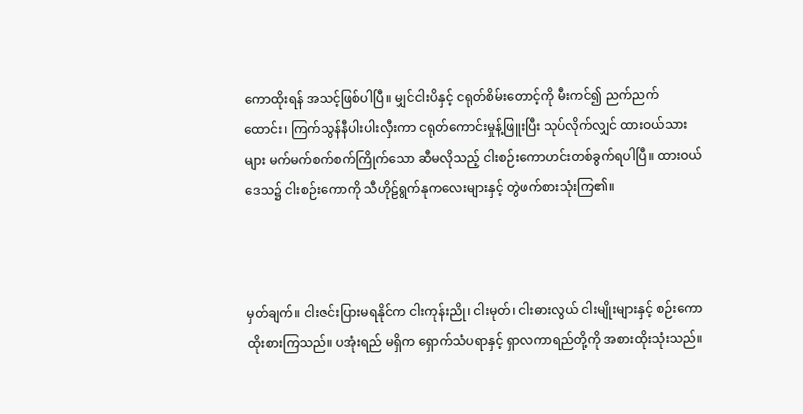ကောထိုးရန် အသင့်ဖြစ်ပါပြီ။ မျှင်ငါးပိနှင့် ငရုတ်စိမ်းတောင့်ကို မီးကင်၍ ညက်ညက်ထောင်း၊ ကြက်သွန်နီပါးပါးလှီးကာ ငရုတ်ကောင်းမှုန့်ဖြူးပြီး သုပ်လိုက်လျှင် ထားဝယ်သားများ မက်မက်စက်စက်ကြိုက်သော ဆီမလိုသည့် ငါးစဉ်းကောဟင်းတစ်ခွက်ရပါပြီ။ ထားဝယ်ဒေသ၌ ငါးစဉ်းကောကို သီဟိုဠ်ရွက်နုကလေးများနှင့် တွဲဖက်စားသုံးကြ၏။



မှတ်ချက်။ ငါးဇင်းပြားမရနိုင်က ငါးကုန်းညို၊ ငါးမုတ်၊ ငါးဓားလွယ် ငါးမျိုးများနှင့် စဉ်းကောထိုးစားကြသည်။ ပအုံးရည် မရှိက ရှောက်သံပရာနှင့် ရှာလကာရည်တို့ကို အစားထိုးသုံးသည်။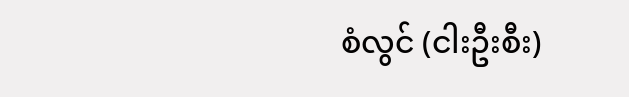စံလွင် (ငါးဦးစီး)